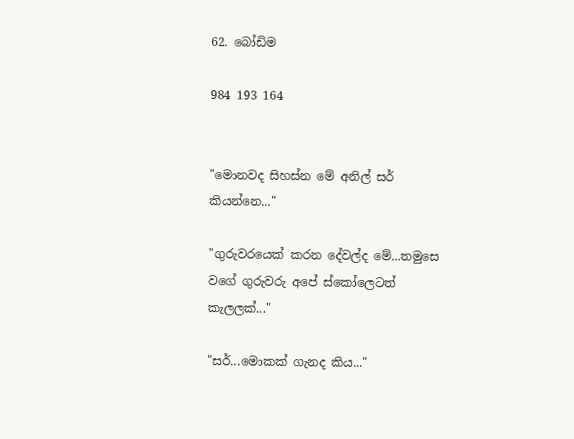62. බෝඩිම

984 193 164


"මොනවද සිහස්න මේ අනිල් සර් කියන්නෙ..."

"ගුරුවරයෙක් කරන දේවල්ද මේ...තමුසෙ වගේ ගුරුවරු අපේ ස්කෝලෙටත් කැලලක්..."

"සර්...මොකක් ගැනද කිය..."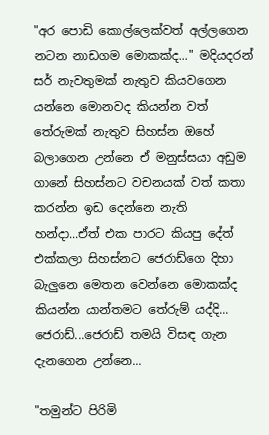"අර පොඩි කොල්ලෙක්වත් අල්ලගෙන නටන නාඩගම මොකක්ද..." මදියදරන් සර් නැවතුමක් නැතුව කියවගෙන යන්නෙ මොනවද කියන්න වත් තේරුමක් නැතුව සිහස්න ඔහේ බලාගෙන උන්නෙ ඒ මනුස්සයා අඩුම ගානේ සිහස්නට වචනයක් වත් කතා කරන්න ඉඩ දෙන්නෙ නැති හන්දා...ඒත් එක පාරට කියපු දේත් එක්කලා සිහස්නට ජෙරාඩ්ගෙ දිහා බැලුනෙ මෙතන වෙන්නෙ මොකක්ද කියන්න යාන්තමට තේරුම් යද්දි...
ජෙරාඩ්...ජෙරාඩ් තමයි විසඳ ගැන දැනගෙන උන්නෙ...

"තමුන්ට පිරිමි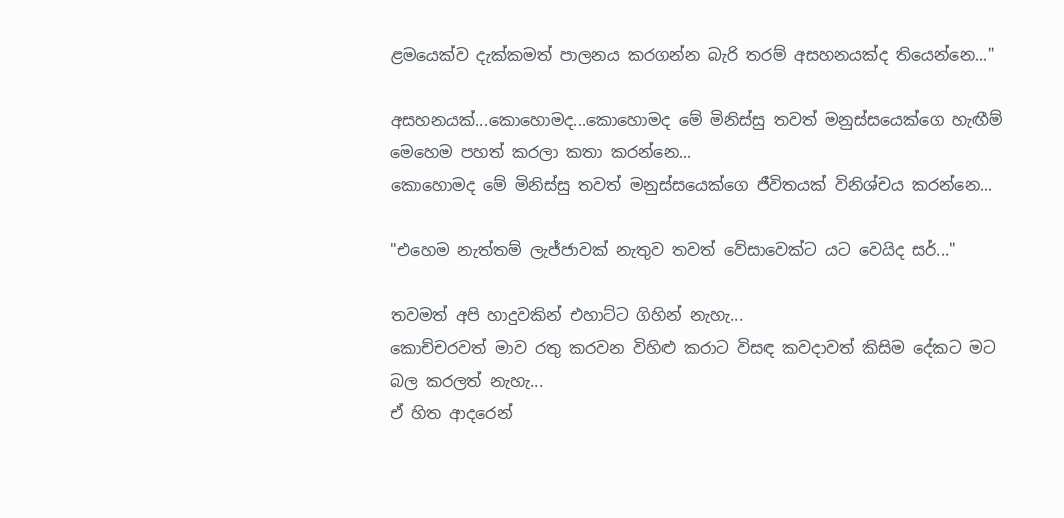ළමයෙක්ව දැක්කමත් පාලනය කරගන්න බැරි තරම් අසහනයක්ද තියෙන්නෙ..."

අසහනයක්...කොහොමද...කොහොමද මේ මිනිස්සු තවත් මනුස්සයෙක්ගෙ හැඟීම් මෙහෙම පහත් කරලා කතා කරන්නෙ...
කොහොමද මේ මිනිස්සු තවත් මනුස්සයෙක්ගෙ ජීවිතයක් විනිශ්චය කරන්නෙ...

"එහෙම නැත්තම් ලැජ්ජාවක් නැතුව තවත් වේසාවෙක්ට යට වෙයිද සර්..."

තවමත් අපි හාදුවකින් එහාට්ට ගිහින් නැහැ...
කොච්චරවත් මාව රතු කරවන විහිළු කරාට විසඳ කවදාවත් කිසිම දේකට මට බල කරලත් නැහැ...
ඒ හිත ආදරෙන්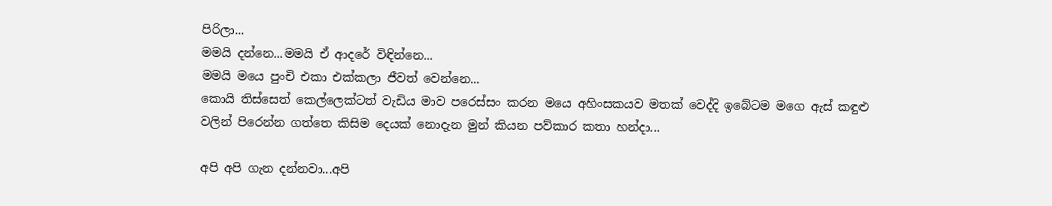පිරිලා...
මමයි දන්නෙ...මමයි ඒ ආදරේ විඳින්නෙ...
මමයි මයෙ පුංචි එකා එක්කලා ජීවත් වෙන්නෙ...
කොයි තිස්සෙත් කෙල්ලෙක්ටත් වැඩිය මාව පරෙස්සං කරන මයෙ අහිංසකයව මතක් වෙද්දි ඉබේටම මගෙ ඇස් කඳුළු වලින් පිරෙන්න ගත්තෙ කිසිම දෙයක් නොදැන මුන් කියන පව්කාර කතා හන්දා...

අපි අපි ගැන දන්නවා...අපි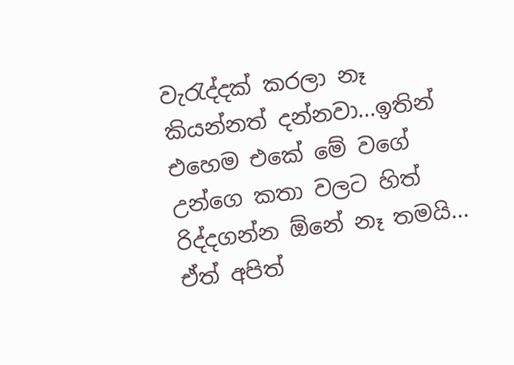වැරැද්දක් කරලා නෑ කියන්නත් දන්නවා...ඉතින් එහෙම එකේ මේ වගේ උන්ගෙ කතා වලට හිත් රිද්දගන්න ඕනේ නෑ තමයි...
ඒත් අපිත්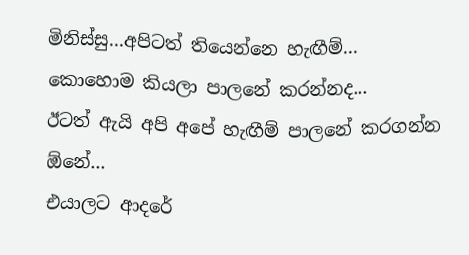මිනිස්සු...අපිටත් තියෙන්නෙ හැඟීම්...
කොහොම කියලා පාලනේ කරන්නද...
ඊටත් ඇයි අපි අපේ හැඟීම් පාලනේ කරගන්න ඕනේ...
එයාලට ආදරේ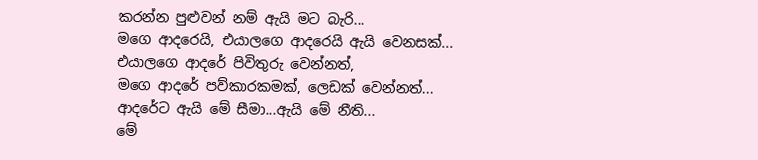කරන්න පුළුවන් නම් ඇයි මට බැරි...
මගෙ ආදරෙයි, එයාලගෙ ආදරෙයි ඇයි වෙනසක්...
එයාලගෙ ආදරේ පිවිතුරු වෙන්නත්,
මගෙ ආදරේ පව්කාරකමක්, ලෙඩක් වෙන්නත්...
ආදරේට ඇයි මේ සීමා...ඇයි මේ නීති...
මේ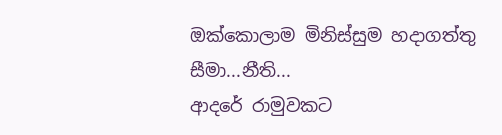ඔක්කොලාම මිනිස්සුම හදාගත්තු සීමා...නීති...
ආදරේ රාමුවකට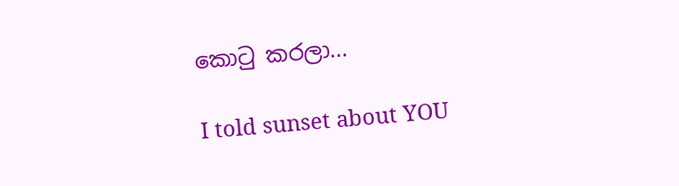කොටු කරලා...

I told sunset about YOU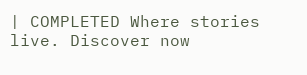| COMPLETED Where stories live. Discover now